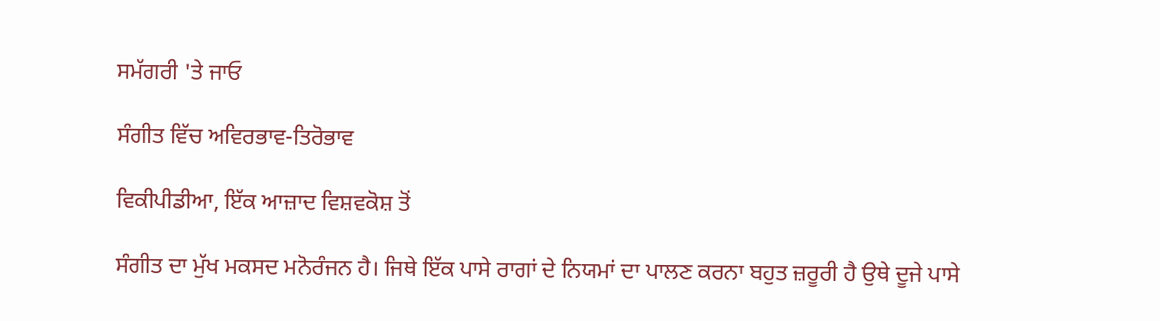ਸਮੱਗਰੀ 'ਤੇ ਜਾਓ

ਸੰਗੀਤ ਵਿੱਚ ਅਵਿਰਭਾਵ-ਤਿਰੋਭਾਵ

ਵਿਕੀਪੀਡੀਆ, ਇੱਕ ਆਜ਼ਾਦ ਵਿਸ਼ਵਕੋਸ਼ ਤੋਂ

ਸੰਗੀਤ ਦਾ ਮੁੱਖ ਮਕਸਦ ਮਨੋਰੰਜਨ ਹੈ। ਜਿਥੇ ਇੱਕ ਪਾਸੇ ਰਾਗਾਂ ਦੇ ਨਿਯਮਾਂ ਦਾ ਪਾਲਣ ਕਰਨਾ ਬਹੁਤ ਜ਼ਰੂਰੀ ਹੈ ਉਥੇ ਦੂਜੇ ਪਾਸੇ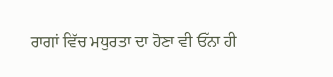ਰਾਗਾਂ ਵਿੱਚ ਮਧੁਰਤਾ ਦਾ ਹੋਣਾ ਵੀ ਓੱਨਾ ਹੀ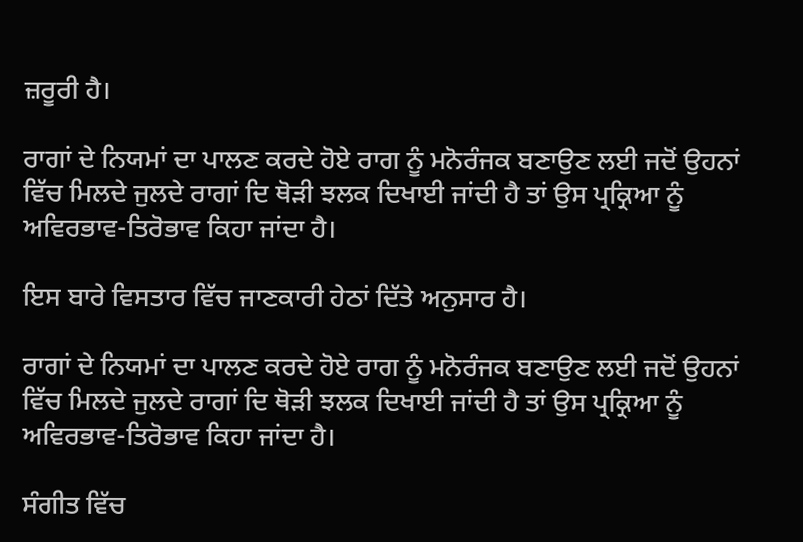ਜ਼ਰੂਰੀ ਹੈ।

ਰਾਗਾਂ ਦੇ ਨਿਯਮਾਂ ਦਾ ਪਾਲਣ ਕਰਦੇ ਹੋਏ ਰਾਗ ਨੂੰ ਮਨੋਰੰਜਕ ਬਣਾਉਣ ਲਈ ਜਦੋਂ ਉਹਨਾਂ ਵਿੱਚ ਮਿਲਦੇ ਜੁਲਦੇ ਰਾਗਾਂ ਦਿ ਥੋੜੀ ਝਲਕ ਦਿਖਾਈ ਜਾਂਦੀ ਹੈ ਤਾਂ ਉਸ ਪ੍ਰਕ੍ਰਿਆ ਨੂੰ ਅਵਿਰਭਾਵ-ਤਿਰੋਭਾਵ ਕਿਹਾ ਜਾਂਦਾ ਹੈ।

ਇਸ ਬਾਰੇ ਵਿਸਤਾਰ ਵਿੱਚ ਜਾਣਕਾਰੀ ਹੇਠਾਂ ਦਿੱਤੇ ਅਨੁਸਾਰ ਹੈ।

ਰਾਗਾਂ ਦੇ ਨਿਯਮਾਂ ਦਾ ਪਾਲਣ ਕਰਦੇ ਹੋਏ ਰਾਗ ਨੂੰ ਮਨੋਰੰਜਕ ਬਣਾਉਣ ਲਈ ਜਦੋਂ ਉਹਨਾਂ ਵਿੱਚ ਮਿਲਦੇ ਜੁਲਦੇ ਰਾਗਾਂ ਦਿ ਥੋੜੀ ਝਲਕ ਦਿਖਾਈ ਜਾਂਦੀ ਹੈ ਤਾਂ ਉਸ ਪ੍ਰਕ੍ਰਿਆ ਨੂੰ ਅਵਿਰਭਾਵ-ਤਿਰੋਭਾਵ ਕਿਹਾ ਜਾਂਦਾ ਹੈ।

ਸੰਗੀਤ ਵਿੱਚ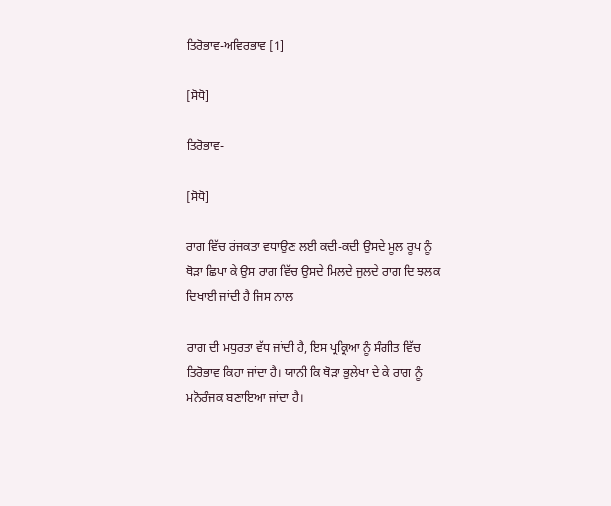ਤਿਰੋਭਾਵ-ਅਵਿਰਭਾਵ [1]

[ਸੋਧੋ]

ਤਿਰੋਭਾਵ-

[ਸੋਧੋ]

ਰਾਗ ਵਿੱਚ ਰਂਜਕਤਾ ਵਧਾਉਣ ਲਈ ਕਦੀ-ਕਦੀ ਉਸਦੇ ਮੂਲ ਰੂਪ ਨੂੰ ਥੋੜਾ ਛਿਪਾ ਕੇ ਉਸ ਰਾਗ ਵਿੱਚ ਉਸਦੇ ਮਿਲਦੇ ਜੁਲਦੇ ਰਾਗ ਦਿ ਝਲਕ ਦਿਖਾਈ ਜਾਂਦੀ ਹੈ ਜਿਸ ਨਾਲ

ਰਾਗ ਦੀ ਮਧੁਰਤਾ ਵੱਧ ਜਾਂਦੀ ਹੈ, ਇਸ ਪ੍ਰਕ੍ਰਿਆ ਨੂੰ ਸੰਗੀਤ ਵਿੱਚ ਤਿਰੋਭਾਵ ਕਿਹਾ ਜਾਂਦਾ ਹੈ। ਯਾਨੀ ਕਿ ਥੋੜਾ ਭੁਲੇਖਾ ਦੇ ਕੇ ਰਾਗ ਨੂੰ ਮਨੋਰੰਜਕ ਬਣਾਇਆ ਜਾਂਦਾ ਹੈ।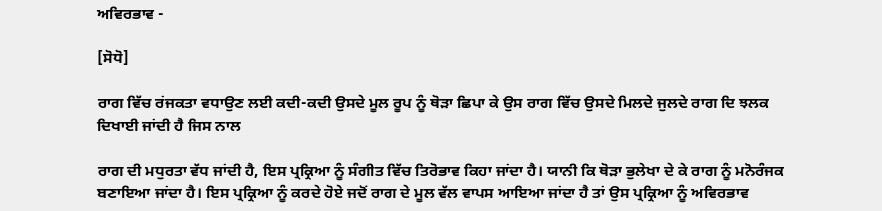ਅਵਿਰਭਾਵ -

[ਸੋਧੋ]

ਰਾਗ ਵਿੱਚ ਰਂਜਕਤਾ ਵਧਾਉਣ ਲਈ ਕਦੀ-ਕਦੀ ਉਸਦੇ ਮੂਲ ਰੂਪ ਨੂੰ ਥੋੜਾ ਛਿਪਾ ਕੇ ਉਸ ਰਾਗ ਵਿੱਚ ਉਸਦੇ ਮਿਲਦੇ ਜੁਲਦੇ ਰਾਗ ਦਿ ਝਲਕ ਦਿਖਾਈ ਜਾਂਦੀ ਹੈ ਜਿਸ ਨਾਲ

ਰਾਗ ਦੀ ਮਧੁਰਤਾ ਵੱਧ ਜਾਂਦੀ ਹੈ, ਇਸ ਪ੍ਰਕ੍ਰਿਆ ਨੂੰ ਸੰਗੀਤ ਵਿੱਚ ਤਿਰੋਭਾਵ ਕਿਹਾ ਜਾਂਦਾ ਹੈ। ਯਾਨੀ ਕਿ ਥੋੜਾ ਭੁਲੇਖਾ ਦੇ ਕੇ ਰਾਗ ਨੂੰ ਮਨੋਰੰਜਕ ਬਣਾਇਆ ਜਾਂਦਾ ਹੈ। ਇਸ ਪ੍ਰਕ੍ਰਿਆ ਨੂੰ ਕਰਦੇ ਹੋਏ ਜਦੋਂ ਰਾਗ ਦੇ ਮੂਲ ਵੱਲ ਵਾਪਸ ਆਇਆ ਜਾਂਦਾ ਹੈ ਤਾਂ ਉਸ ਪ੍ਰਕ੍ਰਿਆ ਨੂੰ ਅਵਿਰਭਾਵ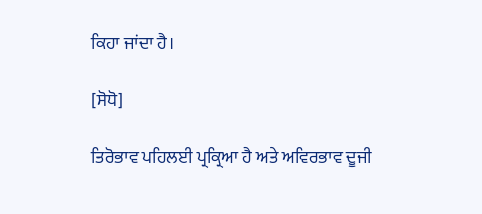ਕਿਹਾ ਜਾਂਦਾ ਹੈ।

[ਸੋਧੋ]

ਤਿਰੋਭਾਵ ਪਹਿਲਈ ਪ੍ਰਕ੍ਰਿਆ ਹੈ ਅਤੇ ਅਵਿਰਭਾਵ ਦੂਜੀ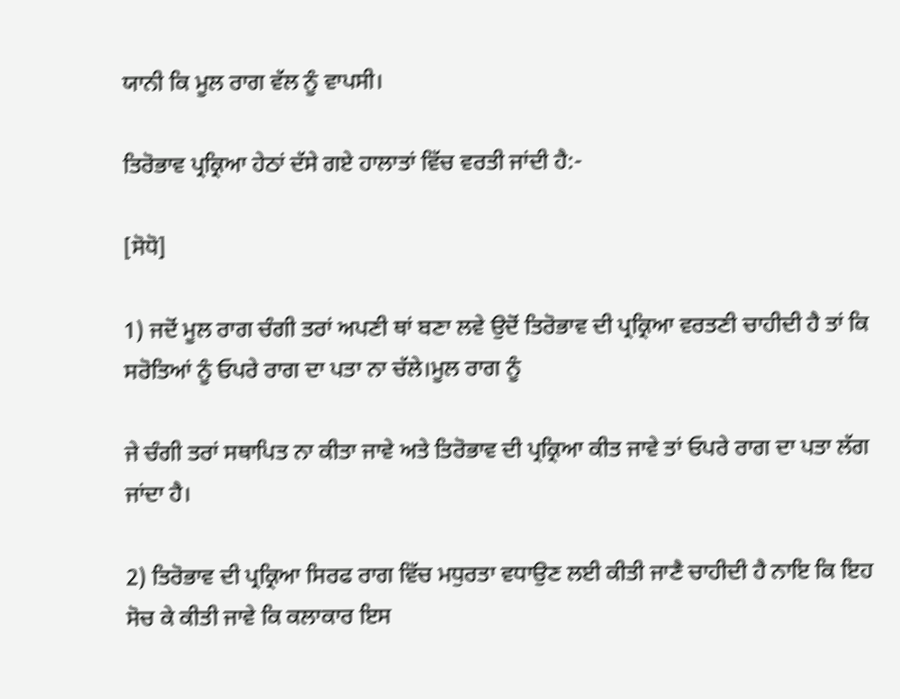ਯਾਨੀ ਕਿ ਮੂਲ ਰਾਗ ਵੱਲ ਨੂੰ ਵਾਪਸੀ।

ਤਿਰੋਭਾਵ ਪ੍ਰਕ੍ਰਿਆ ਹੇਠਾਂ ਦੱਸੇ ਗਏ ਹਾਲਾਤਾਂ ਵਿੱਚ ਵਰਤੀ ਜਾਂਦੀ ਹੈ:-

[ਸੋਧੋ]

1) ਜਦੋਂ ਮੂਲ ਰਾਗ ਚੰਗੀ ਤਰਾਂ ਅਪਣੀ ਥਾਂ ਬਣਾ ਲਵੇ ਉਦੋਂ ਤਿਰੋਭਾਵ ਦੀ ਪ੍ਰਕ੍ਰਿਆ ਵਰਤਣੀ ਚਾਹੀਦੀ ਹੈ ਤਾਂ ਕਿ ਸਰੋਤਿਆਂ ਨੂੰ ਓਪਰੇ ਰਾਗ ਦਾ ਪਤਾ ਨਾ ਚੱਲੇ।ਮੂਲ ਰਾਗ ਨੂੰ

ਜੇ ਚੰਗੀ ਤਰਾਂ ਸਥਾਪਿਤ ਨਾ ਕੀਤਾ ਜਾਵੇ ਅਤੇ ਤਿਰੋਭਾਵ ਦੀ ਪ੍ਰਕ੍ਰਿਆ ਕੀਤ ਜਾਵੇ ਤਾਂ ਓਪਰੇ ਰਾਗ ਦਾ ਪਤਾ ਲੱਗ ਜਾਂਦਾ ਹੈ।

2) ਤਿਰੋਭਾਵ ਦੀ ਪ੍ਰਕ੍ਰਿਆ ਸਿਰਫ ਰਾਗ ਵਿੱਚ ਮਧੁਰਤਾ ਵਧਾਉਣ ਲਈ ਕੀਤੀ ਜਾਣੈ ਚਾਹੀਦੀ ਹੈ ਨਾਇ ਕਿ ਇਹ ਸੋਚ ਕੇ ਕੀਤੀ ਜਾਵੇ ਕਿ ਕਲਾਕਾਰ ਇਸ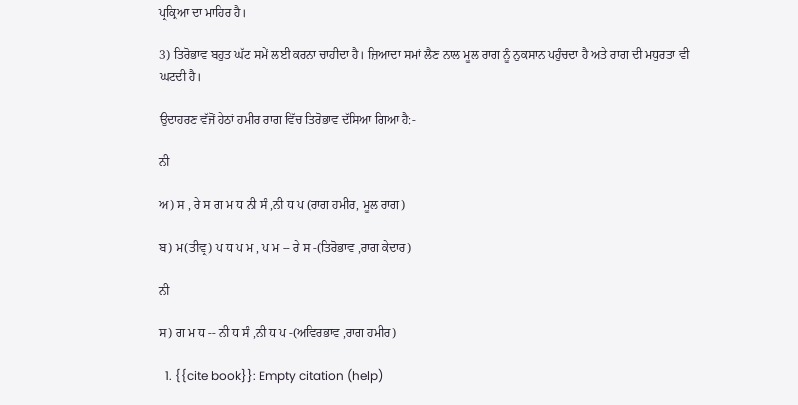ਪ੍ਰਕ੍ਰਿਆ ਦਾ ਮਾਹਿਰ ਹੈ।

3) ਤਿਰੋਭਾਵ ਬਹੁਤ ਘੱਟ ਸਮੇਂ ਲਈ ਕਰਨਾ ਚਾਹੀਦਾ ਹੈ। ਜ਼ਿਆਦਾ ਸਮਾਂ ਲੈਣ ਨਾਲ ਮੂਲ ਰਾਗ ਨੂੰ ਨੁਕਸਾਨ ਪਹੁੰਚਦਾ ਹੈ ਅਤੇ ਰਾਗ ਦੀ ਮਧੁਰਤਾ ਵੀ ਘਟਦੀ ਹੈ।

ਉਦਾਹਰਣ ਵੱਜੋਂ ਹੇਠਾਂ ਹਮੀਰ ਰਾਗ ਵਿੱਚ ਤਿਰੋਭਾਵ ਦੱਸਿਆ ਗਿਆ ਹੈ:-

ਨੀ

ਅ) ਸ , ਰੇ ਸ ਗ ਮ ਧ ਨੀ ਸੰ ,ਨੀ ਧ ਪ (ਰਾਗ ਹਮੀਰ, ਮੂਲ ਰਾਗ)

ਬ) ਮ(ਤੀਵ੍ਰ) ਪ ਧ ਪ ਮ , ਪ ਮ -- ਰੇ ਸ -(ਤਿਰੋਭਾਵ ,ਰਾਗ ਕੇਦਾਰ)

ਨੀ

ਸ) ਗ ਮ ਧ -- ਨੀ ਧ ਸੰ ,ਨੀ ਧ ਪ -(ਅਵਿਰਭਾਵ ,ਰਾਗ ਹਮੀਰ)

  1. {{cite book}}: Empty citation (help)